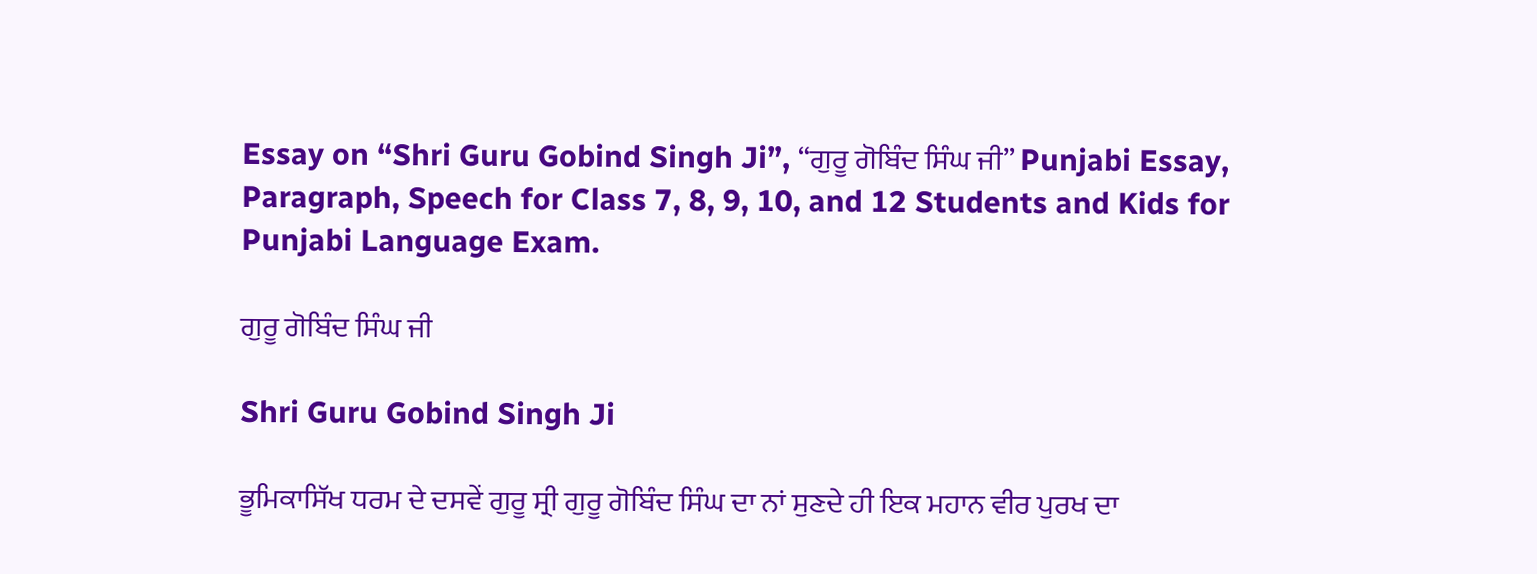Essay on “Shri Guru Gobind Singh Ji”, “ਗੁਰੂ ਗੋਬਿੰਦ ਸਿੰਘ ਜੀ” Punjabi Essay, Paragraph, Speech for Class 7, 8, 9, 10, and 12 Students and Kids for Punjabi Language Exam.

ਗੁਰੂ ਗੋਬਿੰਦ ਸਿੰਘ ਜੀ

Shri Guru Gobind Singh Ji

ਭੂਮਿਕਾਸਿੱਖ ਧਰਮ ਦੇ ਦਸਵੇਂ ਗੁਰੂ ਸ੍ਰੀ ਗੁਰੂ ਗੋਬਿੰਦ ਸਿੰਘ ਦਾ ਨਾਂ ਸੁਣਦੇ ਹੀ ਇਕ ਮਹਾਨ ਵੀਰ ਪੁਰਖ ਦਾ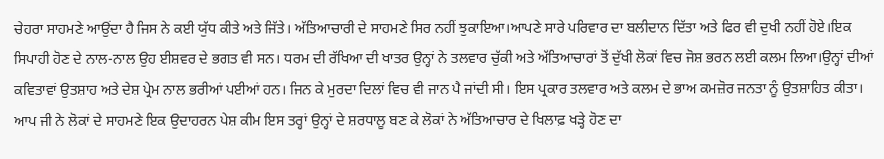ਚੇਹਰਾ ਸਾਹਮਣੇ ਆਉਂਦਾ ਹੈ ਜਿਸ ਨੇ ਕਈ ਯੁੱਧ ਕੀਤੇ ਅਤੇ ਜਿੱਤੇ। ਅੱਤਿਆਚਾਰੀ ਦੇ ਸਾਹਮਣੇ ਸਿਰ ਨਹੀਂ ਝੁਕਾਇਆ।ਆਪਣੇ ਸਾਰੇ ਪਰਿਵਾਰ ਦਾ ਬਲੀਦਾਨ ਦਿੱਤਾ ਅਤੇ ਫਿਰ ਵੀ ਦੁਖੀ ਨਹੀਂ ਹੋਏ।ਇਕ ਸਿਪਾਹੀ ਹੋਣ ਦੇ ਨਾਲ-ਨਾਲ ਉਹ ਈਸ਼ਵਰ ਦੇ ਭਗਤ ਵੀ ਸਨ। ਧਰਮ ਦੀ ਰੱਖਿਆ ਦੀ ਖਾਤਰ ਉਨ੍ਹਾਂ ਨੇ ਤਲਵਾਰ ਚੁੱਕੀ ਅਤੇ ਅੱਤਿਆਚਾਰਾਂ ਤੋਂ ਦੁੱਖੀ ਲੋਕਾਂ ਵਿਚ ਜੋਸ਼ ਭਰਨ ਲਈ ਕਲਮ ਲਿਆ।ਉਨ੍ਹਾਂ ਦੀਆਂ ਕਵਿਤਾਵਾਂ ਉਤਸ਼ਾਹ ਅਤੇ ਦੇਸ਼ ਪ੍ਰੇਮ ਨਾਲ ਭਰੀਆਂ ਪਈਆਂ ਹਨ। ਜਿਨ ਕੇ ਮੁਰਦਾ ਦਿਲਾਂ ਵਿਚ ਵੀ ਜਾਨ ਪੈ ਜਾਂਦੀ ਸੀ। ਇਸ ਪ੍ਰਕਾਰ ਤਲਵਾਰ ਅਤੇ ਕਲਮ ਦੇ ਭਾਅ ਕਮਜ਼ੋਰ ਜਨਤਾ ਨੂੰ ਉਤਸ਼ਾਹਿਤ ਕੀਤਾ। ਆਪ ਜੀ ਨੇ ਲੋਕਾਂ ਦੇ ਸਾਹਮਣੇ ਇਕ ਉਦਾਹਰਨ ਪੇਸ਼ ਕੀਮ ਇਸ ਤਰ੍ਹਾਂ ਉਨ੍ਹਾਂ ਦੇ ਸ਼ਰਧਾਲੂ ਬਣ ਕੇ ਲੋਕਾਂ ਨੇ ਅੱਤਿਆਚਾਰ ਦੇ ਖਿਲਾਫ਼ ਖੜ੍ਹੇ ਹੋਣ ਦਾ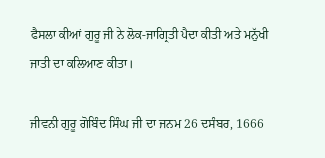ਫੈਸਲਾ ਕੀਆਂ ਗੁਰੂ ਜੀ ਨੇ ਲੋਕ-ਜਾਗ੍ਰਿਤੀ ਪੈਦਾ ਕੀਤੀ ਅਤੇ ਮਨੁੱਖੀ ਜਾਤੀ ਦਾ ਕਲਿਆਣ ਕੀਤਾ।

ਜੀਵਨੀ ਗੁਰੂ ਗੋਬਿੰਦ ਸਿੰਘ ਜੀ ਦਾ ਜਨਮ 26 ਦਸੰਬਰ, 1666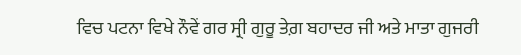ਵਿਚ ਪਟਨਾ ਵਿਖੇ ਨੌਵੇਂ ਗਰ ਸ੍ਰੀ ਗੁਰੂ ਤੇਗ਼ ਬਹਾਦਰ ਜੀ ਅਤੇ ਮਾਤਾ ਗੁਜਰੀ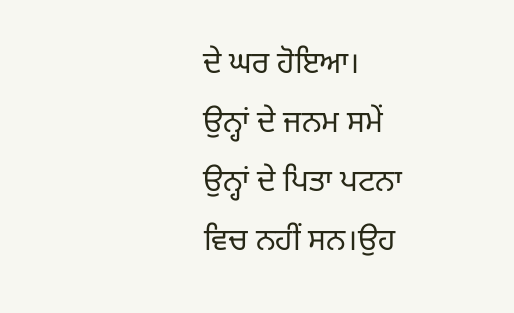ਦੇ ਘਰ ਹੋਇਆ। ਉਨ੍ਹਾਂ ਦੇ ਜਨਮ ਸਮੇਂ ਉਨ੍ਹਾਂ ਦੇ ਪਿਤਾ ਪਟਨਾ ਵਿਚ ਨਹੀਂ ਸਨ।ਉਹ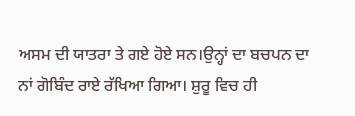ਅਸਮ ਦੀ ਯਾਤਰਾ ਤੇ ਗਏ ਹੋਏ ਸਨ।ਉਨ੍ਹਾਂ ਦਾ ਬਚਪਨ ਦਾ ਨਾਂ ਗੋਬਿੰਦ ਰਾਏ ਰੱਖਿਆ ਗਿਆ। ਸ਼ੁਰੂ ਵਿਚ ਹੀ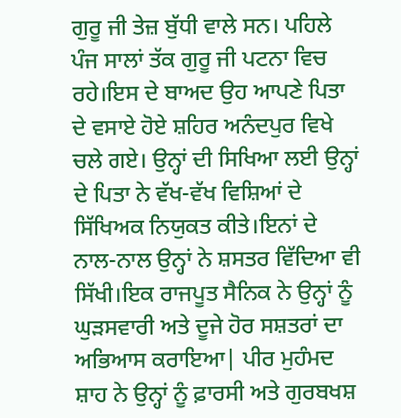ਗੁਰੂ ਜੀ ਤੇਜ਼ ਬੁੱਧੀ ਵਾਲੇ ਸਨ। ਪਹਿਲੇ ਪੰਜ ਸਾਲਾਂ ਤੱਕ ਗੁਰੂ ਜੀ ਪਟਨਾ ਵਿਚ ਰਹੇ।ਇਸ ਦੇ ਬਾਅਦ ਉਹ ਆਪਣੇ ਪਿਤਾ ਦੇ ਵਸਾਏ ਹੋਏ ਸ਼ਹਿਰ ਅਨੰਦਪੁਰ ਵਿਖੇ ਚਲੇ ਗਏ। ਉਨ੍ਹਾਂ ਦੀ ਸਿਖਿਆ ਲਈ ਉਨ੍ਹਾਂ ਦੇ ਪਿਤਾ ਨੇ ਵੱਖ-ਵੱਖ ਵਿਸ਼ਿਆਂ ਦੇ ਸਿੱਖਿਅਕ ਨਿਯੁਕਤ ਕੀਤੇ।ਇਨਾਂ ਦੇ ਨਾਲ-ਨਾਲ ਉਨ੍ਹਾਂ ਨੇ ਸ਼ਸਤਰ ਵਿੱਦਿਆ ਵੀ ਸਿੱਖੀ।ਇਕ ਰਾਜਪੂਤ ਸੈਨਿਕ ਨੇ ਉਨ੍ਹਾਂ ਨੂੰ ਘੁੜਸਵਾਰੀ ਅਤੇ ਦੂਜੇ ਹੋਰ ਸਸ਼ਤਰਾਂ ਦਾ ਅਭਿਆਸ ਕਰਾਇਆ| ਪੀਰ ਮੁਹੰਮਦ ਸ਼ਾਹ ਨੇ ਉਨ੍ਹਾਂ ਨੂੰ ਫ਼ਾਰਸੀ ਅਤੇ ਗੁਰਬਖਸ਼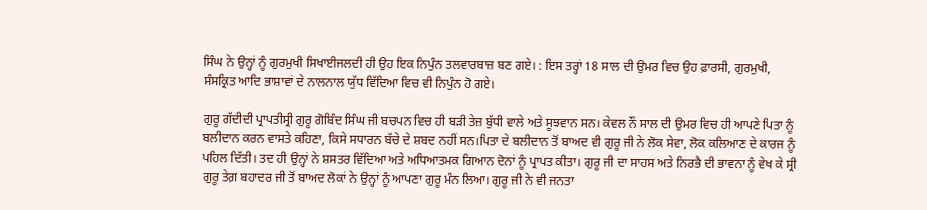ਸਿੰਘ ਨੇ ਉਨ੍ਹਾਂ ਨੂੰ ਗੁਰਮੁਖੀ ਸਿਖਾਈਜਲਦੀ ਹੀ ਉਹ ਇਕ ਨਿਪੁੰਨ ਤਲਵਾਰਬਾਜ਼ ਬਣ ਗਏ। : ਇਸ ਤਰ੍ਹਾਂ 18 ਸਾਲ ਦੀ ਉਮਰ ਵਿਚ ਉਹ ਫ਼ਾਰਸੀ, ਗੁਰਮੁਖੀ, ਸੰਸਕ੍ਰਿਤ ਆਦਿ ਭਾਸ਼ਾਵਾਂ ਦੇ ਨਾਲਨਾਲ ਯੁੱਧ ਵਿੱਦਿਆ ਵਿਚ ਵੀ ਨਿਪੁੰਨ ਹੋ ਗਏ।

ਗੁਰੂ ਗੱਦੀਦੀ ਪ੍ਰਾਪਤੀਸ੍ਰੀ ਗੁਰੂ ਗੋਬਿੰਦ ਸਿੰਘ ਜੀ ਬਚਪਨ ਵਿਚ ਹੀ ਬੜੀ ਤੇਜ਼ ਬੁੱਧੀ ਵਾਲੇ ਅਤੇ ਸੂਝਵਾਨ ਸਨ। ਕੇਵਲ ਨੌਂ ਸਾਲ ਦੀ ਉਮਰ ਵਿਚ ਹੀ ਆਪਣੇ ਪਿਤਾ ਨੂੰ ਬਲੀਦਾਨ ਕਰਨ ਵਾਸਤੇ ਕਹਿਣਾ, ਕਿਸੇ ਸਧਾਰਨ ਬੱਚੇ ਦੇ ਸ਼ਬਦ ਨਹੀਂ ਸਨ।ਪਿਤਾ ਦੇ ਬਲੀਦਾਨ ਤੋਂ ਬਾਅਦ ਵੀ ਗੁਰੂ ਜੀ ਨੇ ਲੋਕ ਸੇਵਾ, ਲੋਕ ਕਲਿਆਣ ਦੇ ਕਾਰਜ ਨੂੰ ਪਹਿਲ ਦਿੱਤੀ। ਤਦ ਹੀ ਉਨ੍ਹਾਂ ਨੇ ਸ਼ਸਤਰ ਵਿੱਦਿਆ ਅਤੇ ਅਧਿਆਤਮਕ ਗਿਆਨ ਦੋਨਾਂ ਨੂੰ ਪ੍ਰਾਪਤ ਕੀਤਾ। ਗੁਰੂ ਜੀ ਦਾ ਸਾਹਸ ਅਤੇ ਨਿਰਭੈ ਦੀ ਭਾਵਨਾ ਨੂੰ ਵੇਖ ਕੇ ਸ੍ਰੀ ਗੁਰੂ ਤੇਗ਼ ਬਹਾਦਰ ਜੀ ਤੋਂ ਬਾਅਦ ਲੋਕਾਂ ਨੇ ਉਨ੍ਹਾਂ ਨੂੰ ਆਪਣਾ ਗੁਰੂ ਮੰਨ ਲਿਆ। ਗੁਰੂ ਜੀ ਨੇ ਵੀ ਜਨਤਾ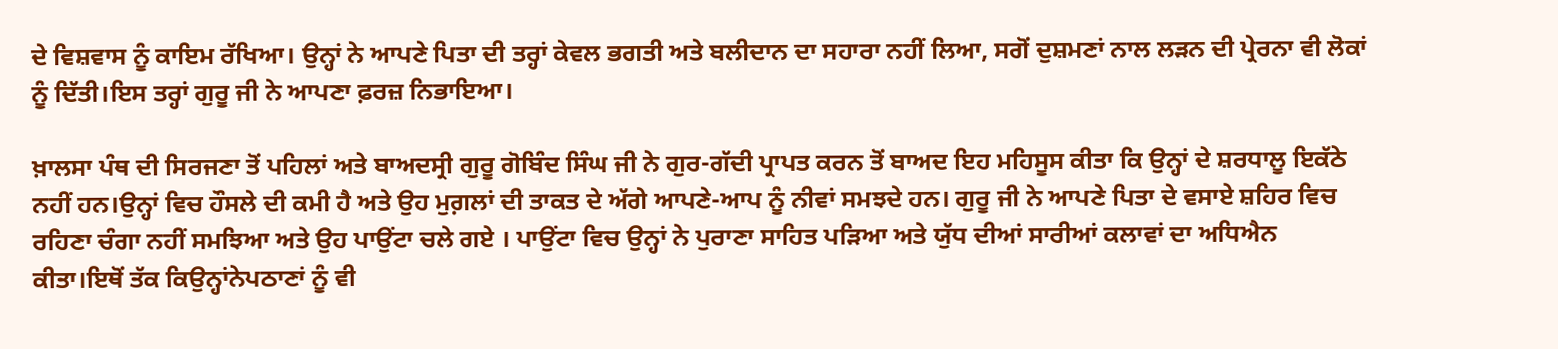ਦੇ ਵਿਸ਼ਵਾਸ ਨੂੰ ਕਾਇਮ ਰੱਖਿਆ। ਉਨ੍ਹਾਂ ਨੇ ਆਪਣੇ ਪਿਤਾ ਦੀ ਤਰ੍ਹਾਂ ਕੇਵਲ ਭਗਤੀ ਅਤੇ ਬਲੀਦਾਨ ਦਾ ਸਹਾਰਾ ਨਹੀਂ ਲਿਆ, ਸਗੋਂ ਦੁਸ਼ਮਣਾਂ ਨਾਲ ਲੜਨ ਦੀ ਪ੍ਰੇਰਨਾ ਵੀ ਲੋਕਾਂ ਨੂੰ ਦਿੱਤੀ।ਇਸ ਤਰ੍ਹਾਂ ਗੁਰੂ ਜੀ ਨੇ ਆਪਣਾ ਫ਼ਰਜ਼ ਨਿਭਾਇਆ।

ਖ਼ਾਲਸਾ ਪੰਥ ਦੀ ਸਿਰਜਣਾ ਤੋਂ ਪਹਿਲਾਂ ਅਤੇ ਬਾਅਦਸ੍ਰੀ ਗੁਰੂ ਗੋਬਿੰਦ ਸਿੰਘ ਜੀ ਨੇ ਗੁਰ-ਗੱਦੀ ਪ੍ਰਾਪਤ ਕਰਨ ਤੋਂ ਬਾਅਦ ਇਹ ਮਹਿਸੂਸ ਕੀਤਾ ਕਿ ਉਨ੍ਹਾਂ ਦੇ ਸ਼ਰਧਾਲੂ ਇਕੱਠੇ ਨਹੀਂ ਹਨ।ਉਨ੍ਹਾਂ ਵਿਚ ਹੌਸਲੇ ਦੀ ਕਮੀ ਹੈ ਅਤੇ ਉਹ ਮੁਗ਼ਲਾਂ ਦੀ ਤਾਕਤ ਦੇ ਅੱਗੇ ਆਪਣੇ-ਆਪ ਨੂੰ ਨੀਵਾਂ ਸਮਝਦੇ ਹਨ। ਗੁਰੂ ਜੀ ਨੇ ਆਪਣੇ ਪਿਤਾ ਦੇ ਵਸਾਏ ਸ਼ਹਿਰ ਵਿਚ ਰਹਿਣਾ ਚੰਗਾ ਨਹੀਂ ਸਮਝਿਆ ਅਤੇ ਉਹ ਪਾਉਂਟਾ ਚਲੇ ਗਏ । ਪਾਉਂਟਾ ਵਿਚ ਉਨ੍ਹਾਂ ਨੇ ਪੁਰਾਣਾ ਸਾਹਿਤ ਪੜਿਆ ਅਤੇ ਯੁੱਧ ਦੀਆਂ ਸਾਰੀਆਂ ਕਲਾਵਾਂ ਦਾ ਅਧਿਐਨ ਕੀਤਾ।ਇਥੋਂ ਤੱਕ ਕਿਉਨ੍ਹਾਂਨੇਪਠਾਣਾਂ ਨੂੰ ਵੀ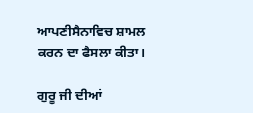ਆਪਣੀਸੈਨਾਵਿਚ ਸ਼ਾਮਲ ਕਰਨ ਦਾ ਫੈਸਲਾ ਕੀਤਾ।

ਗੁਰੂ ਜੀ ਦੀਆਂ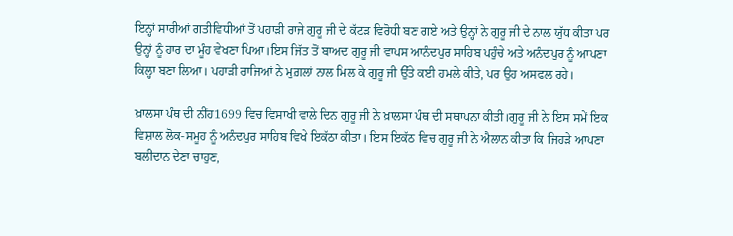ਇਨ੍ਹਾਂ ਸਾਰੀਆਂ ਗਤੀਵਿਧੀਆਂ ਤੋਂ ਪਹਾੜੀ ਰਾਜੇ ਗੁਰੂ ਜੀ ਦੇ ਕੱਟੜ ਵਿਰੋਧੀ ਬਣ ਗਏ ਅਤੇ ਉਨ੍ਹਾਂ ਨੇ ਗੁਰੂ ਜੀ ਦੇ ਨਾਲ ਯੁੱਧ ਕੀਤਾ ਪਰ ਉਨ੍ਹਾਂ ਨੂੰ ਹਾਰ ਦਾ ਮੂੰਹ ਵੇਖਣਾ ਪਿਆ।ਇਸ ਜਿੱਤ ਤੋਂ ਬਾਅਦ ਗੁਰੂ ਜੀ ਵਾਪਸ ਆਨੰਦਪੁਰ ਸਾਹਿਬ ਪਹੁੰਚੇ ਅਤੇ ਅਨੰਦਪੁਰ ਨੂੰ ਆਪਣਾ ਕਿਲ੍ਹਾ ਬਣਾ ਲਿਆ। ਪਹਾੜੀ ਰਾਜਿਆਂ ਨੇ ਮੁਗ਼ਲਾਂ ਨਾਲ ਮਿਲ ਕੇ ਗੁਰੂ ਜੀ ਉੱਤੇ ਕਈ ਹਮਲੇ ਕੀਤੇ, ਪਰ ਉਹ ਅਸਫਲ ਰਹੇ।

ਖ਼ਾਲਸਾ ਪੰਥ ਦੀ ਨੀਂਹ1699 ਵਿਚ ਵਿਸਾਖੀ ਵਾਲੇ ਦਿਨ ਗੁਰੂ ਜੀ ਨੇ ਖ਼ਾਲਸਾ ਪੰਥ ਦੀ ਸਥਾਪਨਾ ਕੀਤੀ।ਗੁਰੂ ਜੀ ਨੇ ਇਸ ਸਮੇਂ ਇਕ ਵਿਸ਼ਾਲ ਲੋਕ-ਸਮੂਹ ਨੂੰ ਅਨੰਦਪੁਰ ਸਾਹਿਬ ਵਿਖੇ ਇਕੱਠਾ ਕੀਤਾ। ਇਸ ਇਕੱਠ ਵਿਚ ਗੁਰੂ ਜੀ ਨੇ ਐਲਾਨ ਕੀਤਾ ਕਿ ਜਿਹੜੇ ਆਪਣਾ ਬਲੀਦਾਨ ਦੇਣਾ ਚਾਹੁਣ,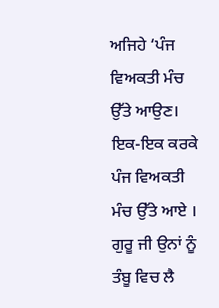ਅਜਿਹੇ ‘ਪੰਜ ਵਿਅਕਤੀ ਮੰਚ ਉੱਤੇ ਆਉਣ। ਇਕ-ਇਕ ਕਰਕੇ ਪੰਜ ਵਿਅਕਤੀ ਮੰਚ ਉੱਤੇ ਆਏ । ਗੁਰੂ ਜੀ ਉਨਾਂ ਨੂੰ ਤੰਬੂ ਵਿਚ ਲੈ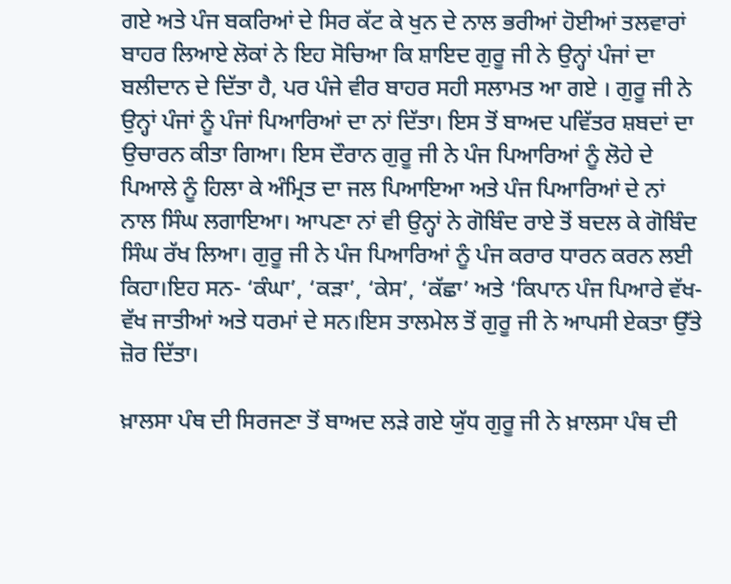ਗਏ ਅਤੇ ਪੰਜ ਬਕਰਿਆਂ ਦੇ ਸਿਰ ਕੱਟ ਕੇ ਖੁਨ ਦੇ ਨਾਲ ਭਰੀਆਂ ਹੋਈਆਂ ਤਲਵਾਰਾਂ ਬਾਹਰ ਲਿਆਏ ਲੋਕਾਂ ਨੇ ਇਹ ਸੋਚਿਆ ਕਿ ਸ਼ਾਇਦ ਗੁਰੂ ਜੀ ਨੇ ਉਨ੍ਹਾਂ ਪੰਜਾਂ ਦਾ ਬਲੀਦਾਨ ਦੇ ਦਿੱਤਾ ਹੈ, ਪਰ ਪੰਜੇ ਵੀਰ ਬਾਹਰ ਸਹੀ ਸਲਾਮਤ ਆ ਗਏ । ਗੁਰੂ ਜੀ ਨੇ ਉਨ੍ਹਾਂ ਪੰਜਾਂ ਨੂੰ ਪੰਜਾਂ ਪਿਆਰਿਆਂ ਦਾ ਨਾਂ ਦਿੱਤਾ। ਇਸ ਤੋਂ ਬਾਅਦ ਪਵਿੱਤਰ ਸ਼ਬਦਾਂ ਦਾ ਉਚਾਰਨ ਕੀਤਾ ਗਿਆ। ਇਸ ਦੌਰਾਨ ਗੁਰੂ ਜੀ ਨੇ ਪੰਜ ਪਿਆਰਿਆਂ ਨੂੰ ਲੋਹੇ ਦੇ ਪਿਆਲੇ ਨੂੰ ਹਿਲਾ ਕੇ ਅੰਮ੍ਰਿਤ ਦਾ ਜਲ ਪਿਆਇਆ ਅਤੇ ਪੰਜ ਪਿਆਰਿਆਂ ਦੇ ਨਾਂ ਨਾਲ ਸਿੰਘ ਲਗਾਇਆ। ਆਪਣਾ ਨਾਂ ਵੀ ਉਨ੍ਹਾਂ ਨੇ ਗੋਬਿੰਦ ਰਾਏ ਤੋਂ ਬਦਲ ਕੇ ਗੋਬਿੰਦ ਸਿੰਘ ਰੱਖ ਲਿਆ। ਗੁਰੂ ਜੀ ਨੇ ਪੰਜ ਪਿਆਰਿਆਂ ਨੂੰ ਪੰਜ ਕਰਾਰ ਧਾਰਨ ਕਰਨ ਲਈ ਕਿਹਾ।ਇਹ ਸਨ- ‘ਕੰਘਾ’, ‘ਕੜਾ’, ‘ਕੇਸ’, ‘ਕੱਛਾ’ ਅਤੇ ‘ਕਿਪਾਨ ਪੰਜ ਪਿਆਰੇ ਵੱਖ-ਵੱਖ ਜਾਤੀਆਂ ਅਤੇ ਧਰਮਾਂ ਦੇ ਸਨ।ਇਸ ਤਾਲਮੇਲ ਤੋਂ ਗੁਰੂ ਜੀ ਨੇ ਆਪਸੀ ਏਕਤਾ ਉੱਤੇ ਜ਼ੋਰ ਦਿੱਤਾ।

ਖ਼ਾਲਸਾ ਪੰਥ ਦੀ ਸਿਰਜਣਾ ਤੋਂ ਬਾਅਦ ਲੜੇ ਗਏ ਯੁੱਧ ਗੁਰੂ ਜੀ ਨੇ ਖ਼ਾਲਸਾ ਪੰਥ ਦੀ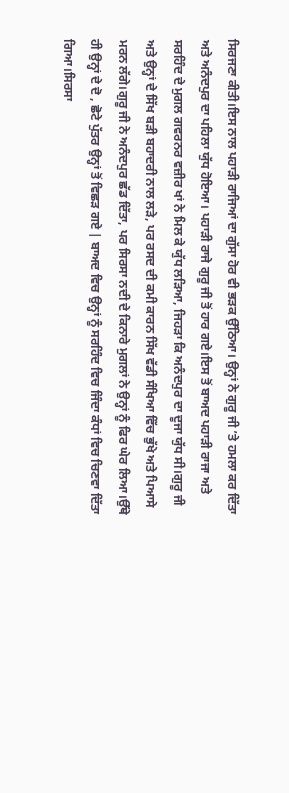ਸਿਰਜਣਾ ਕੀਤੀ।ਇਸ ਨਾਲ ਪਹਾੜੀ ਰਾਜਿਆਂ ਦਾ ਗੁੱਸਾ ਹੋਰ ਵੀ ਭੜਕ ਉੱਠਿਆ। ਉਨ੍ਹਾਂ ਨੇ ਗੁਰੂ ਜੀ ’ਤੇ ਹਮਲਾ ਕਰ ਦਿੱਤਾ ਅਤੇ ਅਨੰਦਪੁਰ ਦਾ ਪਹਿਲਾ ਯੁੱਧ ਹੋਇਆ। ਪਹਾੜੀ ਰਾਜੇ ਗੁਰੂ ਜੀ ਤੋਂ ਹਾਰ ਗਏ।ਇਸ ਤੋਂ ਬਾਅਦ ਪਹਾੜੀ ਰਾਜਾ ਅਤੇ ਸਰਹਿੰਦ ਦੇ ਮੁਗਲ ਗਵਰਨਰ ਵਜ਼ੀਰ ਖਾਂ ਨੇ ਮਿਲ ਕੇ ਯੁੱਧ ਲੜਿਆ, ਜਿਹੜਾ ਕਿ ਅਨੰਦਪੁਰ ਦਾ ਦੂਜਾ ਯੁੱਧ ਸੀ।ਗੁਰੂ ਜੀ ਅਤੇ ਉਨ੍ਹਾਂ ਦੇ ਸਿੱਖ ਬੜੀ ਬਹਾਦਰੀ ਨਾਲ ਲੜੇ, ਪਰ ਰਸਦ ਦੀ ਕਮੀ ਕਾਰਨ ਸਿੱਖ ਵੱਡੀ ਸੰਖਿਆ ਵਿੱਚ ਭੁੱਖੇ ਅਤੇ ਪਿਆਸੇ ਮਰਨ ਲੱਗੇ।ਗੁਰੂ ਜੀ ਨੇ ਅਨੰਦਪੁਰ ਛੱਡ ਦਿੱਤਾ, ਪਰ ਸਿਰਸਾ ਨਦੀ ਦੇ ਕਿਨਾਰੇ ਮੁਗਲਾਂ ਨੇ ਉਨ੍ਹਾਂ ਨੂੰ ਫਿਰ ਘੇਰ ਲਿਆ।ਉੱਥੇ ਹੀ ਉਨ੍ਹਾਂ ਦੇ ਦੋ , ਛੋਟੇ ਪੁੱਤਰ ਉਨ੍ਹਾਂ ਤੋਂ ਵਿਛੜ ਗਏ | ਬਾਅਦ ਵਿਚ ਉਨ੍ਹਾਂ ਨੂੰ ਸਰਹਿੰਦ ਵਿਚ ਜਿੰਦਾ ਕੰਧਾਂ ਵਿਚ ਚਿਣਵਾ ਦਿੱਤਾ ਗਿਆ।ਸਿਰਸਾ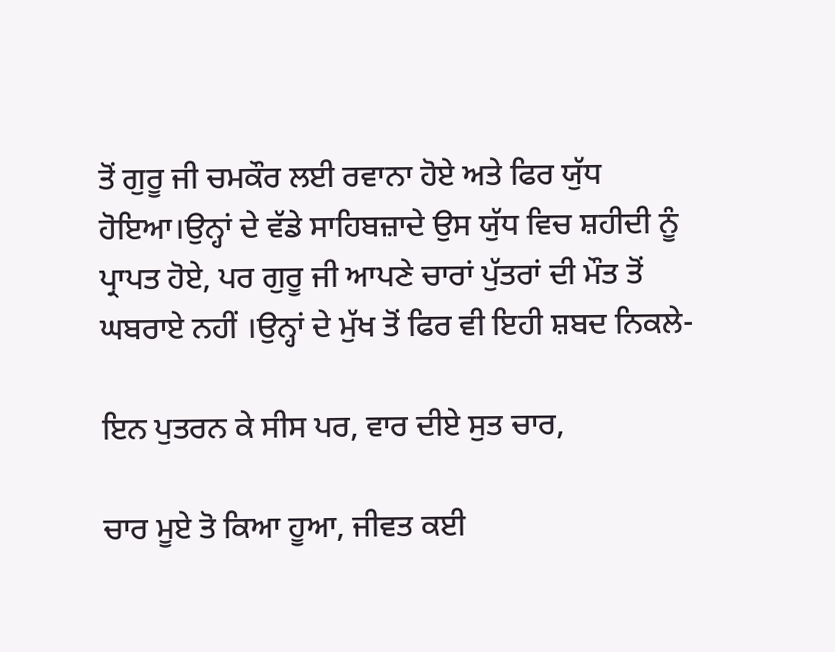ਤੋਂ ਗੁਰੂ ਜੀ ਚਮਕੌਰ ਲਈ ਰਵਾਨਾ ਹੋਏ ਅਤੇ ਫਿਰ ਯੁੱਧ ਹੋਇਆ।ਉਨ੍ਹਾਂ ਦੇ ਵੱਡੇ ਸਾਹਿਬਜ਼ਾਦੇ ਉਸ ਯੁੱਧ ਵਿਚ ਸ਼ਹੀਦੀ ਨੂੰ ਪ੍ਰਾਪਤ ਹੋਏ, ਪਰ ਗੁਰੂ ਜੀ ਆਪਣੇ ਚਾਰਾਂ ਪੁੱਤਰਾਂ ਦੀ ਮੌਤ ਤੋਂ ਘਬਰਾਏ ਨਹੀਂ ।ਉਨ੍ਹਾਂ ਦੇ ਮੁੱਖ ਤੋਂ ਫਿਰ ਵੀ ਇਹੀ ਸ਼ਬਦ ਨਿਕਲੇ-

ਇਨ ਪੁਤਰਨ ਕੇ ਸੀਸ ਪਰ, ਵਾਰ ਦੀਏ ਸੁਤ ਚਾਰ,

ਚਾਰ ਮੂਏ ਤੋ ਕਿਆ ਹੂਆ, ਜੀਵਤ ਕਈ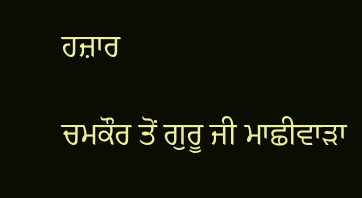ਹਜ਼ਾਰ

ਚਮਕੌਰ ਤੋਂ ਗੁਰੂ ਜੀ ਮਾਛੀਵਾੜਾ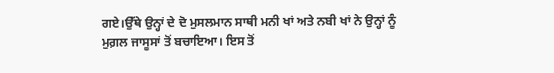ਗਏ।ਉੱਥੇ ਉਨ੍ਹਾਂ ਦੇ ਦੋ ਮੁਸਲਮਾਨ ਸਾਥੀ ਮਨੀ ਖਾਂ ਅਤੇ ਨਬੀ ਖਾਂ ਨੇ ਉਨ੍ਹਾਂ ਨੂੰ ਮੁਗ਼ਲ ਜਾਸੂਸਾਂ ਤੋਂ ਬਚਾਇਆ। ਇਸ ਤੋਂ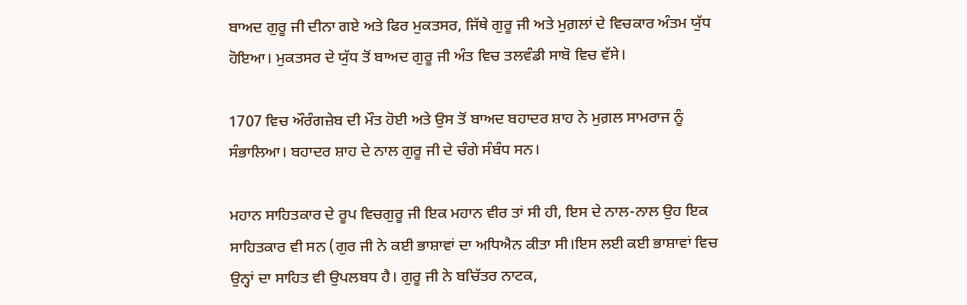ਬਾਅਦ ਗੁਰੂ ਜੀ ਦੀਨਾ ਗਏ ਅਤੇ ਫਿਰ ਮੁਕਤਸਰ, ਜਿੱਥੇ ਗੁਰੂ ਜੀ ਅਤੇ ਮੁਗ਼ਲਾਂ ਦੇ ਵਿਚਕਾਰ ਅੰਤਮ ਯੁੱਧ ਹੋਇਆ। ਮੁਕਤਸਰ ਦੇ ਯੁੱਧ ਤੋਂ ਬਾਅਦ ਗੁਰੂ ਜੀ ਅੰਤ ਵਿਚ ਤਲਵੰਡੀ ਸਾਬੋ ਵਿਚ ਵੱਸੇ।

1707 ਵਿਚ ਔਰੰਗਜ਼ੇਬ ਦੀ ਮੌਤ ਹੋਈ ਅਤੇ ਉਸ ਤੋਂ ਬਾਅਦ ਬਹਾਦਰ ਸ਼ਾਹ ਨੇ ਮੁਗ਼ਲ ਸਾਮਰਾਜ ਨੂੰ ਸੰਭਾਲਿਆ। ਬਹਾਦਰ ਸ਼ਾਹ ਦੇ ਨਾਲ ਗੁਰੂ ਜੀ ਦੇ ਚੰਗੇ ਸੰਬੰਧ ਸਨ।

ਮਹਾਨ ਸਾਹਿਤਕਾਰ ਦੇ ਰੂਪ ਵਿਚਗੁਰੂ ਜੀ ਇਕ ਮਹਾਨ ਵੀਰ ਤਾਂ ਸੀ ਹੀ, ਇਸ ਦੇ ਨਾਲ-ਨਾਲ ਉਹ ਇਕ ਸਾਹਿਤਕਾਰ ਵੀ ਸਨ (ਗੁਰ ਜੀ ਨੇ ਕਈ ਭਾਸ਼ਾਵਾਂ ਦਾ ਅਧਿਐਨ ਕੀਤਾ ਸੀ।ਇਸ ਲਈ ਕਈ ਭਾਸ਼ਾਵਾਂ ਵਿਚ ਉਨ੍ਹਾਂ ਦਾ ਸਾਹਿਤ ਵੀ ਉਪਲਬਧ ਹੈ। ਗੁਰੂ ਜੀ ਨੇ ਬਚਿੱਤਰ ਨਾਟਕ,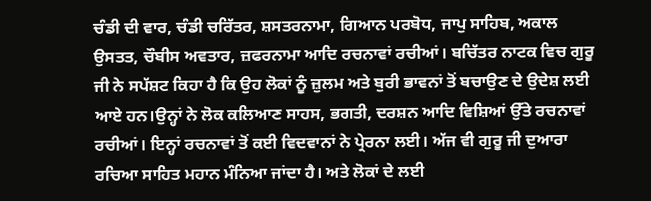ਚੰਡੀ ਦੀ ਵਾਰ, ਚੰਡੀ ਚਰਿੱਤਰ, ਸ਼ਸਤਰਨਾਮਾ, ਗਿਆਨ ਪਰਬੋਧ, ਜਾਪੁ ਸਾਹਿਬ, ਅਕਾਲ ਉਸਤਤ, ਚੌਬੀਸ ਅਵਤਾਰ, ਜ਼ਫਰਨਾਮਾ ਆਦਿ ਰਚਨਾਵਾਂ ਰਚੀਆਂ। ਬਚਿੱਤਰ ਨਾਟਕ ਵਿਚ ਗੁਰੂ ਜੀ ਨੇ ਸਪੱਸ਼ਟ ਕਿਹਾ ਹੈ ਕਿ ਉਹ ਲੋਕਾਂ ਨੂੰ ਜ਼ੁਲਮ ਅਤੇ ਬੁਰੀ ਭਾਵਨਾਂ ਤੋਂ ਬਚਾਉਣ ਦੇ ਉਦੇਸ਼ ਲਈ ਆਏ ਹਨ।ਉਨ੍ਹਾਂ ਨੇ ਲੋਕ ਕਲਿਆਣ ਸਾਹਸ, ਭਗਤੀ, ਦਰਸ਼ਨ ਆਦਿ ਵਿਸ਼ਿਆਂ ਉੱਤੇ ਰਚਨਾਵਾਂ ਰਚੀਆਂ। ਇਨ੍ਹਾਂ ਰਚਨਾਵਾਂ ਤੋਂ ਕਈ ਵਿਦਵਾਨਾਂ ਨੇ ਪ੍ਰੇਰਨਾ ਲਈ। ਅੱਜ ਵੀ ਗੁਰੂ ਜੀ ਦੁਆਰਾ ਰਚਿਆ ਸਾਹਿਤ ਮਹਾਨ ਮੰਨਿਆ ਜਾਂਦਾ ਹੈ। ਅਤੇ ਲੋਕਾਂ ਦੇ ਲਈ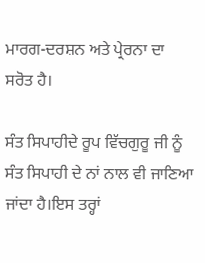ਮਾਰਗ-ਦਰਸ਼ਨ ਅਤੇ ਪ੍ਰੇਰਨਾ ਦਾ ਸਰੋਤ ਹੈ।

ਸੰਤ ਸਿਪਾਹੀਦੇ ਰੂਪ ਵਿੱਚਗੁਰੂ ਜੀ ਨੂੰ ਸੰਤ ਸਿਪਾਹੀ ਦੇ ਨਾਂ ਨਾਲ ਵੀ ਜਾਣਿਆ ਜਾਂਦਾ ਹੈ।ਇਸ ਤਰ੍ਹਾਂ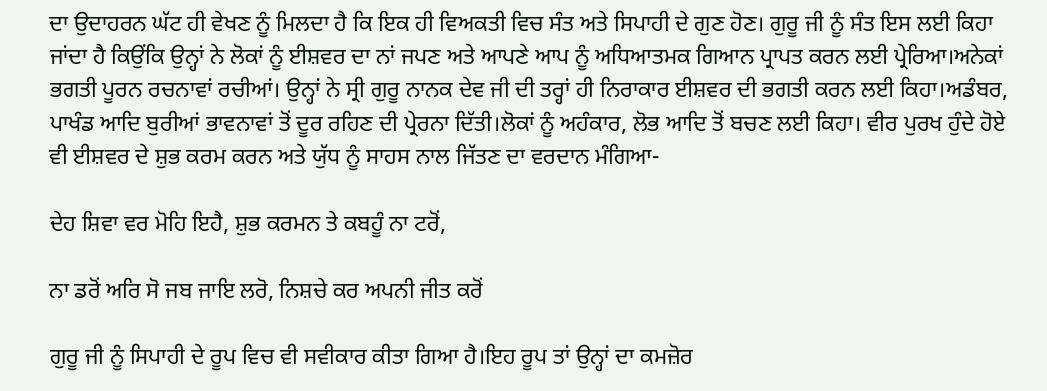ਦਾ ਉਦਾਹਰਨ ਘੱਟ ਹੀ ਵੇਖਣ ਨੂੰ ਮਿਲਦਾ ਹੈ ਕਿ ਇਕ ਹੀ ਵਿਅਕਤੀ ਵਿਚ ਸੰਤ ਅਤੇ ਸਿਪਾਹੀ ਦੇ ਗੁਣ ਹੋਣ। ਗੁਰੂ ਜੀ ਨੂੰ ਸੰਤ ਇਸ ਲਈ ਕਿਹਾ ਜਾਂਦਾ ਹੈ ਕਿਉਂਕਿ ਉਨ੍ਹਾਂ ਨੇ ਲੋਕਾਂ ਨੂੰ ਈਸ਼ਵਰ ਦਾ ਨਾਂ ਜਪਣ ਅਤੇ ਆਪਣੇ ਆਪ ਨੂੰ ਅਧਿਆਤਮਕ ਗਿਆਨ ਪ੍ਰਾਪਤ ਕਰਨ ਲਈ ਪ੍ਰੇਰਿਆ।ਅਨੇਕਾਂ ਭਗਤੀ ਪੂਰਨ ਰਚਨਾਵਾਂ ਰਚੀਆਂ। ਉਨ੍ਹਾਂ ਨੇ ਸ੍ਰੀ ਗੁਰੂ ਨਾਨਕ ਦੇਵ ਜੀ ਦੀ ਤਰ੍ਹਾਂ ਹੀ ਨਿਰਾਕਾਰ ਈਸ਼ਵਰ ਦੀ ਭਗਤੀ ਕਰਨ ਲਈ ਕਿਹਾ।ਅਡੰਬਰ, ਪਾਖੰਡ ਆਦਿ ਬੁਰੀਆਂ ਭਾਵਨਾਵਾਂ ਤੋਂ ਦੂਰ ਰਹਿਣ ਦੀ ਪ੍ਰੇਰਨਾ ਦਿੱਤੀ।ਲੋਕਾਂ ਨੂੰ ਅਹੰਕਾਰ, ਲੋਭ ਆਦਿ ਤੋਂ ਬਚਣ ਲਈ ਕਿਹਾ। ਵੀਰ ਪੁਰਖ ਹੁੰਦੇ ਹੋਏ ਵੀ ਈਸ਼ਵਰ ਦੇ ਸ਼ੁਭ ਕਰਮ ਕਰਨ ਅਤੇ ਯੁੱਧ ਨੂੰ ਸਾਹਸ ਨਾਲ ਜਿੱਤਣ ਦਾ ਵਰਦਾਨ ਮੰਗਿਆ-

ਦੇਹ ਸ਼ਿਵਾ ਵਰ ਮੋਹਿ ਇਹੈ, ਸ਼ੁਭ ਕਰਮਨ ਤੇ ਕਬਹੂੰ ਨਾ ਟਰੋਂ,

ਨਾ ਡਰੋਂ ਅਰਿ ਸੋ ਜਬ ਜਾਇ ਲਰੋ, ਨਿਸ਼ਚੇ ਕਰ ਅਪਨੀ ਜੀਤ ਕਰੋਂ

ਗੁਰੂ ਜੀ ਨੂੰ ਸਿਪਾਹੀ ਦੇ ਰੂਪ ਵਿਚ ਵੀ ਸਵੀਕਾਰ ਕੀਤਾ ਗਿਆ ਹੈ।ਇਹ ਰੂਪ ਤਾਂ ਉਨ੍ਹਾਂ ਦਾ ਕਮਜ਼ੋਰ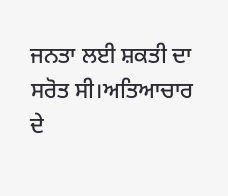ਜਨਤਾ ਲਈ ਸ਼ਕਤੀ ਦਾ ਸਰੋਤ ਸੀ।ਅਤਿਆਚਾਰ ਦੇ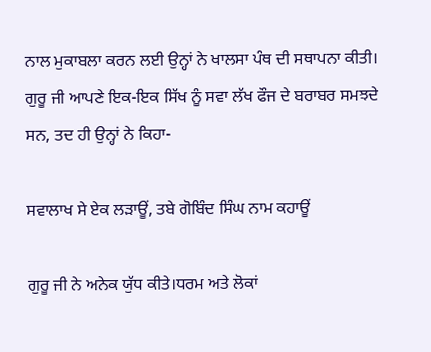ਨਾਲ ਮੁਕਾਬਲਾ ਕਰਨ ਲਈ ਉਨ੍ਹਾਂ ਨੇ ਖਾਲਸਾ ਪੰਥ ਦੀ ਸਥਾਪਨਾ ਕੀਤੀ। ਗੁਰੂ ਜੀ ਆਪਣੇ ਇਕ-ਇਕ ਸਿੱਖ ਨੂੰ ਸਵਾ ਲੱਖ ਫੌਜ ਦੇ ਬਰਾਬਰ ਸਮਝਦੇ ਸਨ, ਤਦ ਹੀ ਉਨ੍ਹਾਂ ਨੇ ਕਿਹਾ-

ਸਵਾਲਾਖ ਸੇ ਏਕ ਲੜਾਊਂ, ਤਬੇ ਗੋਬਿੰਦ ਸਿੰਘ ਨਾਮ ਕਹਾਊਂ

ਗੁਰੂ ਜੀ ਨੇ ਅਨੇਕ ਯੁੱਧ ਕੀਤੇ।ਧਰਮ ਅਤੇ ਲੋਕਾਂ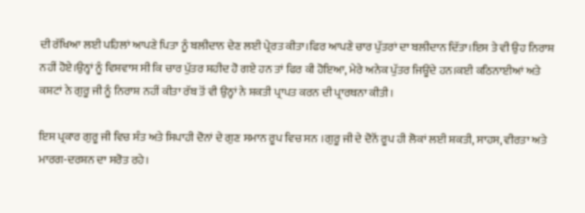ਦੀ ਰੱਖਿਆ ਲਈ ਪਹਿਲਾਂ ਆਪਣੇ ਪਿਤਾ ਨੂੰ ਬਲੀਦਾਨ ਦੇਣ ਲਈ ਪ੍ਰੇਰਤ ਕੀਤਾ।ਫਿਰ ਆਪਣੇ ਚਾਰ ਪੁੱਤਰਾਂ ਦਾ ਬਲੀਦਾਨ ਦਿੱਤਾ।ਇਸ ਤੇ ਵੀ ਉਹ ਨਿਰਾਸ਼ ਨਹੀਂ ਹੋਏ।ਉਨ੍ਹਾਂ ਨੂੰ ਵਿਸ਼ਵਾਸ ਸੀ ਕਿ ਚਾਰ ਪੁੱਤਰ ਸ਼ਹੀਦ ਹੋ ਗਏ ਹਨ ਤਾਂ ਫਿਰ ਕੀ ਹੋਇਆ, ਮੇਰੇ ਅਨੇਕ ਪੁੱਤਰ ਜਿਊਂਦੇ ਹਨ।ਕਈ ਕਠਿਨਾਈਆਂ ਅਤੇ ਕਸ਼ਟਾਂ ਨੇ ਗੁਰੂ ਜੀ ਨੂੰ ਨਿਰਾਸ਼ ਨਹੀਂ ਕੀਤਾ ਰੱਬ ਤੋਂ ਵੀ ਉਨ੍ਹਾਂ ਨੇ ਸ਼ਕਤੀ ਪ੍ਰਾਪਤ ਕਰਨ ਦੀ ਪ੍ਰਾਰਥਨਾ ਕੀਤੀ।

ਇਸ ਪ੍ਰਕਾਰ ਗੁਰੂ ਜੀ ਵਿਚ ਸੰਤ ਅਤੇ ਸਿਪਾਹੀ ਦੋਨਾਂ ਦੇ ਗੁਣ ਸਮਾਨ ਰੂਪ ਵਿਚ ਸਨ ।ਗੁਰੂ ਜੀ ਦੇ ਦੋਨੋਂ ਰੂਪ ਹੀ ਲੋਕਾਂ ਲਈ ਸ਼ਕਤੀ, ਸਾਹਸ, ਵੀਰਤਾ ਅਤੇ ਮਾਰਗ-ਦਰਸ਼ਨ ਦਾ ਸਰੋਤ ਰਹੇ।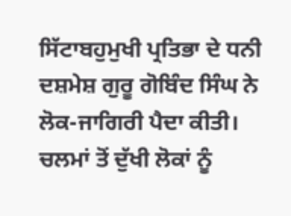ਸਿੱਟਾਬਹੁਮੁਖੀ ਪ੍ਰਤਿਭਾ ਦੇ ਧਨੀ ਦਸ਼ਮੇਸ਼ ਗੁਰੂ ਗੋਬਿੰਦ ਸਿੰਘ ਨੇ ਲੋਕ-ਜਾਗਿਰੀ ਪੈਦਾ ਕੀਤੀ। ਚਲਮਾਂ ਤੋਂ ਦੁੱਖੀ ਲੋਕਾਂ ਨੂੰ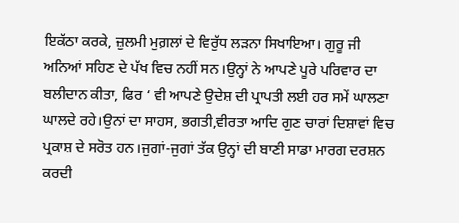ਇਕੱਠਾ ਕਰਕੇ, ਜ਼ੁਲਮੀ ਮੁਗ਼ਲਾਂ ਦੇ ਵਿਰੁੱਧ ਲੜਨਾ ਸਿਖਾਇਆ। ਗੁਰੂ ਜੀ ਅਨਿਆਂ ਸਹਿਣ ਦੇ ਪੱਖ ਵਿਚ ਨਹੀਂ ਸਨ।ਉਨ੍ਹਾਂ ਨੇ ਆਪਣੇ ਪੂਰੇ ਪਰਿਵਾਰ ਦਾ ਬਲੀਦਾਨ ਕੀਤਾ, ਫਿਰ ‘ ਵੀ ਆਪਣੇ ਉਦੇਸ਼ ਦੀ ਪ੍ਰਾਪਤੀ ਲਈ ਹਰ ਸਮੇਂ ਘਾਲਣਾ ਘਾਲਦੇ ਰਹੇ।ਉਨਾਂ ਦਾ ਸਾਹਸ, ਭਗਤੀ,ਵੀਰਤਾ ਆਦਿ ਗੁਣ ਚਾਰਾਂ ਦਿਸ਼ਾਵਾਂ ਵਿਚ ਪ੍ਰਕਾਸ਼ ਦੇ ਸਰੋਤ ਹਨ।ਜੁਗਾਂ-ਜੁਗਾਂ ਤੱਕ ਉਨ੍ਹਾਂ ਦੀ ਬਾਣੀ ਸਾਡਾ ਮਾਰਗ ਦਰਸ਼ਨ ਕਰਦੀ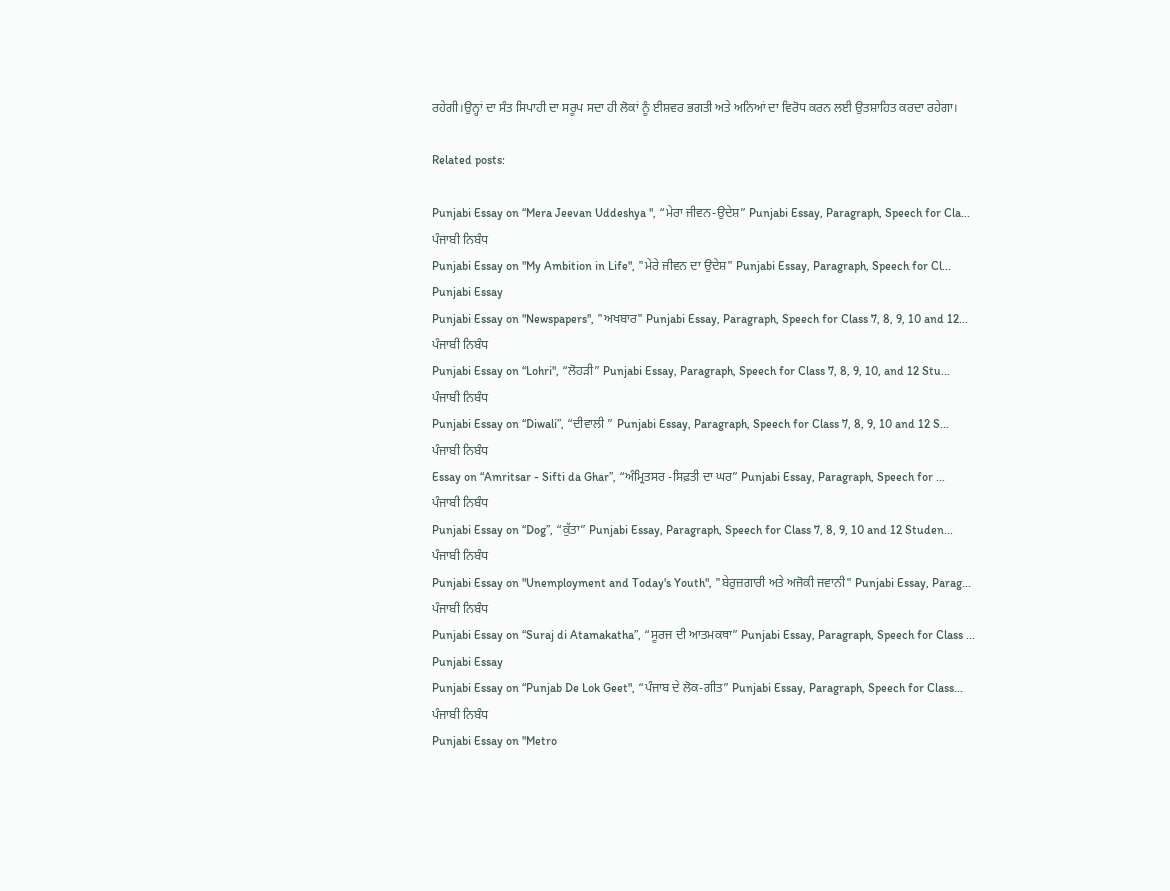ਰਹੇਗੀ।ਉਨ੍ਹਾਂ ਦਾ ਸੰਤ ਸਿਪਾਹੀ ਦਾ ਸਰੂਪ ਸਦਾ ਹੀ ਲੋਕਾਂ ਨੂੰ ਈਸ਼ਵਰ ਭਗਤੀ ਅਤੇ ਅਨਿਆਂ ਦਾ ਵਿਰੋਧ ਕਰਨ ਲਈ ਉਤਸ਼ਾਹਿਤ ਕਰਦਾ ਰਹੇਗਾ।

Related posts:

Punjabi Essay on “Mera Jeevan Uddeshya ", “ਮੇਰਾ ਜੀਵਨ-ਉਦੇਸ਼” Punjabi Essay, Paragraph, Speech for Cla...
ਪੰਜਾਬੀ ਨਿਬੰਧ
Punjabi Essay on "My Ambition in Life", "ਮੇਰੇ ਜੀਵਨ ਦਾ ਉਦੇਸ਼" Punjabi Essay, Paragraph, Speech for Cl...
Punjabi Essay
Punjabi Essay on "Newspapers", "ਅਖਬਾਰ" Punjabi Essay, Paragraph, Speech for Class 7, 8, 9, 10 and 12...
ਪੰਜਾਬੀ ਨਿਬੰਧ
Punjabi Essay on “Lohri", “ਲੋਹੜੀ” Punjabi Essay, Paragraph, Speech for Class 7, 8, 9, 10, and 12 Stu...
ਪੰਜਾਬੀ ਨਿਬੰਧ
Punjabi Essay on “Diwali”, “ਦੀਵਾਲੀ ” Punjabi Essay, Paragraph, Speech for Class 7, 8, 9, 10 and 12 S...
ਪੰਜਾਬੀ ਨਿਬੰਧ
Essay on “Amritsar - Sifti da Ghar”, “ਅੰਮ੍ਰਿਤਸਰ -ਸਿਫ਼ਤੀ ਦਾ ਘਰ” Punjabi Essay, Paragraph, Speech for ...
ਪੰਜਾਬੀ ਨਿਬੰਧ
Punjabi Essay on “Dog”, “ਕੁੱਤਾ” Punjabi Essay, Paragraph, Speech for Class 7, 8, 9, 10 and 12 Studen...
ਪੰਜਾਬੀ ਨਿਬੰਧ
Punjabi Essay on "Unemployment and Today's Youth", "ਬੇਰੁਜ਼ਗਾਰੀ ਅਤੇ ਅਜੋਕੀ ਜਵਾਨੀ" Punjabi Essay, Parag...
ਪੰਜਾਬੀ ਨਿਬੰਧ
Punjabi Essay on “Suraj di Atamakatha”, “ਸੂਰਜ ਦੀ ਆਤਮਕਥਾ” Punjabi Essay, Paragraph, Speech for Class ...
Punjabi Essay
Punjabi Essay on “Punjab De Lok Geet", “ਪੰਜਾਬ ਦੇ ਲੋਕ-ਗੀਤ” Punjabi Essay, Paragraph, Speech for Class...
ਪੰਜਾਬੀ ਨਿਬੰਧ
Punjabi Essay on "Metro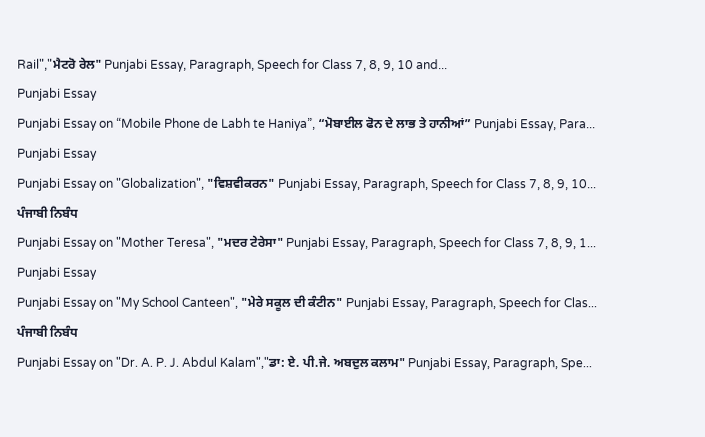Rail","ਮੈਟਰੋ ਰੇਲ" Punjabi Essay, Paragraph, Speech for Class 7, 8, 9, 10 and...
Punjabi Essay
Punjabi Essay on “Mobile Phone de Labh te Haniya”, “ਮੋਬਾਈਲ ਫੋਨ ਦੇ ਲਾਭ ਤੇ ਹਾਨੀਆਂ” Punjabi Essay, Para...
Punjabi Essay
Punjabi Essay on "Globalization", "ਵਿਸ਼ਵੀਕਰਨ" Punjabi Essay, Paragraph, Speech for Class 7, 8, 9, 10...
ਪੰਜਾਬੀ ਨਿਬੰਧ
Punjabi Essay on "Mother Teresa", "ਮਦਰ ਟੇਰੇਸਾ" Punjabi Essay, Paragraph, Speech for Class 7, 8, 9, 1...
Punjabi Essay
Punjabi Essay on "My School Canteen", "ਮੇਰੇ ਸਕੂਲ ਦੀ ਕੰਟੀਨ" Punjabi Essay, Paragraph, Speech for Clas...
ਪੰਜਾਬੀ ਨਿਬੰਧ
Punjabi Essay on "Dr. A. P. J. Abdul Kalam","ਡਾ: ਏ. ਪੀ.ਜੇ. ਅਬਦੁਲ ਕਲਾਮ" Punjabi Essay, Paragraph, Spe...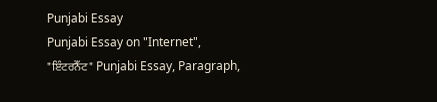Punjabi Essay
Punjabi Essay on "Internet", "ਇੰਟਰਨੈੱਟ" Punjabi Essay, Paragraph,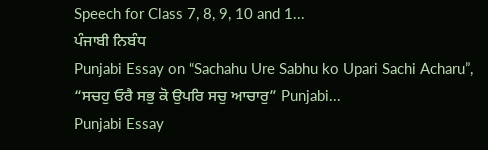Speech for Class 7, 8, 9, 10 and 1...
ਪੰਜਾਬੀ ਨਿਬੰਧ
Punjabi Essay on “Sachahu Ure Sabhu ko Upari Sachi Acharu”, “ਸਚਹੁ ਓਰੈ ਸਭੁ ਕੋ ਉਪਰਿ ਸਚੁ ਆਚਾਰੁ” Punjabi...
Punjabi Essay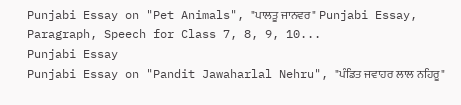Punjabi Essay on "Pet Animals", "ਪਾਲਤੂ ਜਾਨਵਰ" Punjabi Essay, Paragraph, Speech for Class 7, 8, 9, 10...
Punjabi Essay
Punjabi Essay on "Pandit Jawaharlal Nehru", "ਪੰਡਿਤ ਜਵਾਹਰ ਲਾਲ ਨਹਿਰੂ"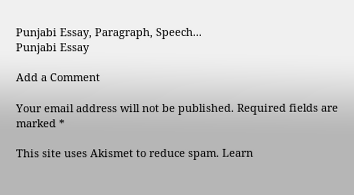Punjabi Essay, Paragraph, Speech...
Punjabi Essay

Add a Comment

Your email address will not be published. Required fields are marked *

This site uses Akismet to reduce spam. Learn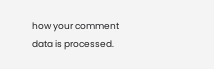how your comment data is processed.